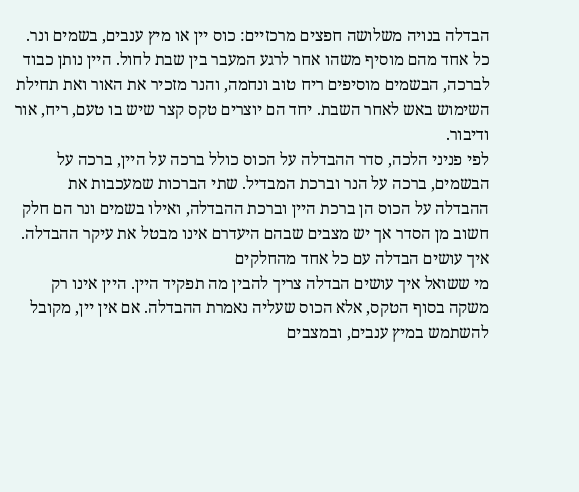הבדלה בנויה משלושה חפצים מרכזיים: כוס יין או מיץ ענבים, בשמים ונר. כל אחד מהם מוסיף משהו אחר לרגע המעבר בין שבת לחול. היין נותן כבוד לברכה, הבשמים מוסיפים ריח טוב ונחמה, והנר מזכיר את האור ואת תחילת השימוש באש לאחר השבת. יחד הם יוצרים טקס קצר שיש בו טעם, ריח, אור ודיבור.
לפי פניני הלכה, סדר ההבדלה על הכוס כולל ברכה על היין, ברכה על הבשמים, ברכה על הנר וברכת המבדיל. שתי הברכות שמעכבות את ההבדלה על הכוס הן ברכת היין וברכת ההבדלה, ואילו בשמים ונר הם חלק חשוב מן הסדר אך יש מצבים שבהם היעדרם אינו מבטל את עיקר ההבדלה.
איך עושים הבדלה עם כל אחד מהחלקים
מי ששואל איך עושים הבדלה צריך להבין מה תפקיד היין. היין אינו רק משקה בסוף הטקס, אלא הכוס שעליה נאמרת ההבדלה. אם אין יין, מקובל להשתמש במיץ ענבים, ובמצבים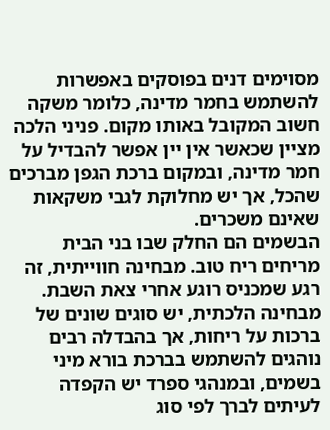מסוימים דנים בפוסקים באפשרות להשתמש בחמר מדינה, כלומר משקה חשוב המקובל באותו מקום. פניני הלכה מציין שכאשר אין יין אפשר להבדיל על חמר מדינה, ובמקום ברכת הגפן מברכים שהכל, אך יש מחלוקת לגבי משקאות שאינם משכרים.
הבשמים הם החלק שבו בני הבית מריחים ריח טוב. מבחינה חווייתית, זה רגע שמכניס רוגע אחרי צאת השבת. מבחינה הלכתית, יש סוגים שונים של ברכות על ריחות, אך בהבדלה רבים נוהגים להשתמש בברכת בורא מיני בשמים, ובמנהגי ספרד יש הקפדה לעיתים לברך לפי סוג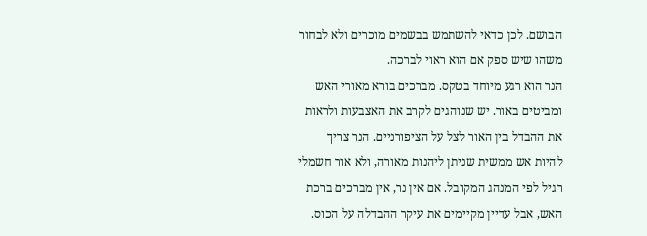הבושם. לכן כדאי להשתמש בבשמים מוכרים ולא לבחור משהו שיש ספק אם הוא ראוי לברכה.
הנר הוא רגע מיוחד בטקס. מברכים בורא מאורי האש ומביטים באור. יש שנוהגים לקרב את האצבעות ולראות את ההבדל בין האור לצל על הציפורניים. הנר צריך להיות אש ממשית שניתן ליהנות מאורה, ולא אור חשמלי רגיל לפי המנהג המקובל. אם אין נר, אין מברכים ברכת האש, אבל עדיין מקיימים את עיקר ההבדלה על הכוס.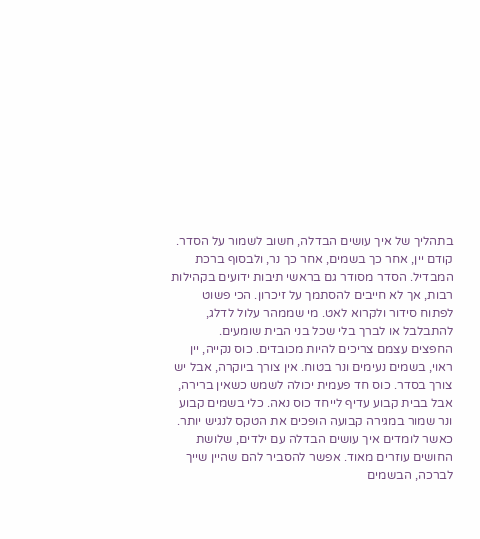בתהליך של איך עושים הבדלה, חשוב לשמור על הסדר. קודם יין, אחר כך בשמים, אחר כך נר, ולבסוף ברכת המבדיל. הסדר מסודר גם בראשי תיבות ידועים בקהילות רבות, אך לא חייבים להסתמך על זיכרון. הכי פשוט לפתוח סידור ולקרוא לאט. מי שממהר עלול לדלג, להתבלבל או לברך בלי שכל בני הבית שומעים.
החפצים עצמם צריכים להיות מכובדים. כוס נקייה, יין ראוי, בשמים נעימים ונר בטוח. אין צורך ביוקרה, אבל יש צורך בסדר. כוס חד פעמית יכולה לשמש כשאין ברירה, אבל בבית קבוע עדיף לייחד כוס נאה. כלי בשמים קבוע ונר שמור במגירה קבועה הופכים את הטקס לנגיש יותר.
כאשר לומדים איך עושים הבדלה עם ילדים, שלושת החושים עוזרים מאוד. אפשר להסביר להם שהיין שייך לברכה, הבשמים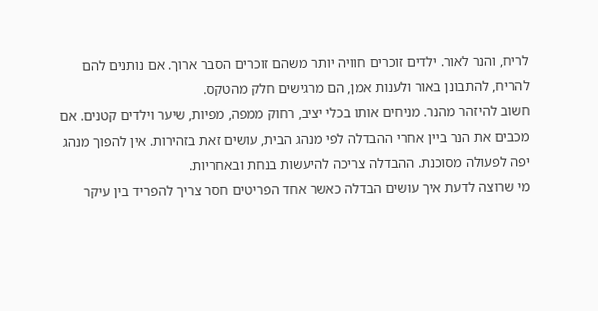לריח, והנר לאור. ילדים זוכרים חוויה יותר משהם זוכרים הסבר ארוך. אם נותנים להם להריח, להתבונן באור ולענות אמן, הם מרגישים חלק מהטקס.
חשוב להיזהר מהנר. מניחים אותו בכלי יציב, רחוק ממפה, מפיות, שיער וילדים קטנים. אם מכבים את הנר ביין אחרי ההבדלה לפי מנהג הבית, עושים זאת בזהירות. אין להפוך מנהג יפה לפעולה מסוכנת. ההבדלה צריכה להיעשות בנחת ובאחריות.
מי שרוצה לדעת איך עושים הבדלה כאשר אחד הפריטים חסר צריך להפריד בין עיקר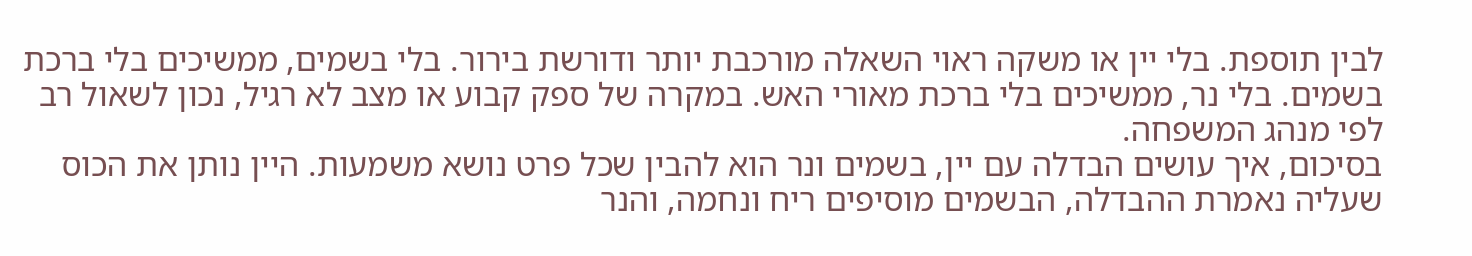לבין תוספת. בלי יין או משקה ראוי השאלה מורכבת יותר ודורשת בירור. בלי בשמים, ממשיכים בלי ברכת בשמים. בלי נר, ממשיכים בלי ברכת מאורי האש. במקרה של ספק קבוע או מצב לא רגיל, נכון לשאול רב לפי מנהג המשפחה.
בסיכום, איך עושים הבדלה עם יין, בשמים ונר הוא להבין שכל פרט נושא משמעות. היין נותן את הכוס שעליה נאמרת ההבדלה, הבשמים מוסיפים ריח ונחמה, והנר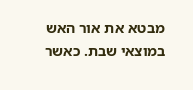מבטא את אור האש במוצאי שבת. כאשר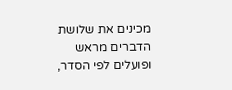מכינים את שלושת הדברים מראש ופועלים לפי הסדר,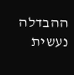ההבדלה נעשית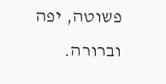פשוטה, יפה וברורה.